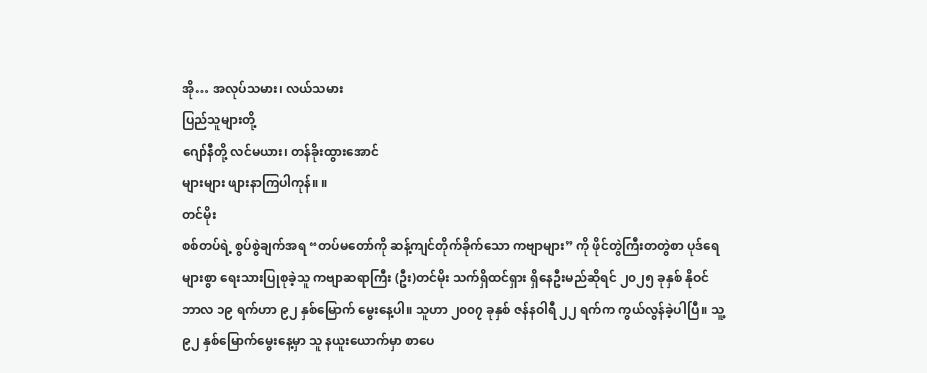အို… အလုပ်သမား၊ လယ်သမား
ပြည်သူများတို့
ဂျော်နီတို့ လင်မယား၊ တန်ခိုးထွားအောင်
များများ ဖျားနာကြပါကုန်။ ။
တင်မိုး
စစ်တပ်ရဲ့ စွပ်စွဲချက်အရ “တပ်မတော်ကို ဆန့်ကျင်တိုက်ခိုက်သော ကဗျာများ” ကို ဖိုင်တွဲကြီးတတွဲစာ ပုဒ်ရေများစွာ ရေးသားပြုစုခဲ့သူ ကဗျာဆရာကြီး (ဦး)တင်မိုး သက်ရှိထင်ရှား ရှိနေဦးမည်ဆိုရင် ၂၀၂၅ ခုနှစ် နိုဝင်ဘာလ ၁၉ ရက်ဟာ ၉၂ နှစ်မြောက် မွေးနေ့ပါ။ သူဟာ ၂၀၀၇ ခုနှစ် ဇန်နဝါရီ ၂၂ ရက်က ကွယ်လွန်ခဲ့ပါပြီ။ သူ့ ၉၂ နှစ်မြောက်မွေးနေ့မှာ သူ နယူးယောက်မှာ စာပေ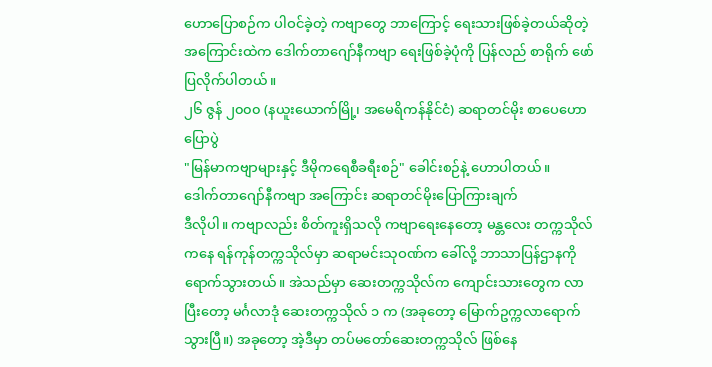ဟောပြောစဉ်က ပါဝင်ခဲ့တဲ့ ကဗျာတွေ ဘာကြောင့် ရေးသားဖြစ်ခဲ့တယ်ဆိုတဲ့ အကြောင်းထဲက ဒေါက်တာဂျော်နီကဗျာ ရေးဖြစ်ခဲ့ပုံကို ပြန်လည် စာရိုက် ဖော်ပြလိုက်ပါတယ်။
၂၆ ဇွန် ၂၀၀၀ (နယူးယောက်မြို့၊ အမေရိကန်နိုင်ငံ) ဆရာတင်မိုး စာပေဟောပြောပွဲ
"မြန်မာကဗျာများနှင့် ဒီမိုကရေစီခရီးစဉ်" ခေါင်းစဉ်နဲ့ ဟောပါတယ်။
ဒေါက်တာဂျော်နီကဗျာ အကြောင်း ဆရာတင်မိုးပြောကြားချက်
ဒီလိုပါ။ ကဗျာလည်း စိတ်ကူးရှိသလို ကဗျာရေးနေတော့ မန္တလေး တက္ကသိုလ်ကနေ ရန်ကုန်တက္ကသိုလ်မှာ ဆရာမင်းသုဝဏ်က ခေါ်လို့ ဘာသာပြန်ဌာနကို ရောက်သွားတယ်။ အဲသည်မှာ ဆေးတက္ကသိုလ်က ကျောင်းသားတွေက လာပြီးတော့ မင်္ဂလာဒုံ ဆေးတက္ကသိုလ် ၁ က (အခုတော့ မြောက်ဥက္ကလာရောက်သွားပြီ။) အခုတော့ အဲ့ဒီမှာ တပ်မတော်ဆေးတက္ကသိုလ် ဖြစ်နေ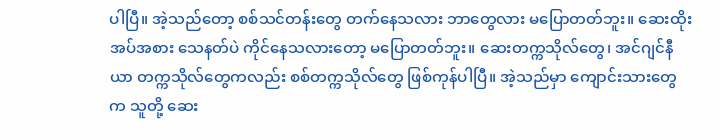ပါပြီ။ အဲ့သည်တော့ စစ်သင်တန်းတွေ တက်နေသလား ဘာတွေလား မပြောတတ်ဘူး။ ဆေးထိုးအပ်အစား သေနတ်ပဲ ကိုင်နေသလားတော့ မပြောတတ်ဘူး။ ဆေးတက္ကသိုလ်တွေ၊ အင်ဂျင်နီယာ တက္ကသိုလ်တွေကလည်း စစ်တက္ကသိုလ်တွေ ဖြစ်ကုန်ပါပြီ။ အဲ့သည်မှာ ကျောင်းသားတွေက သူတို့ ဆေး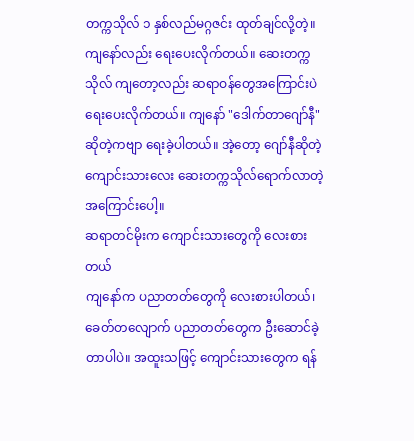တက္ကသိုလ် ၁ နှစ်လည်မဂ္ဂဇင်း ထုတ်ချင်လို့တဲ့။ ကျနော်လည်း ရေးပေးလိုက်တယ်။ ဆေးတက္ကသိုလ် ကျတော့လည်း ဆရာဝန်တွေအကြောင်းပဲ ရေးပေးလိုက်တယ်။ ကျနော် "ဒေါက်တာဂျော်နီ" ဆိုတဲ့ကဗျာ ရေးခဲ့ပါတယ်။ အဲ့တော့ ဂျော်နီဆိုတဲ့ ကျောင်းသားလေး ဆေးတက္ကသိုလ်ရောက်လာတဲ့အကြောင်းပေါ့။
ဆရာတင်မိုးက ကျောင်းသားတွေကို လေးစားတယ်
ကျနော်က ပညာတတ်တွေကို လေးစားပါတယ်၊ ခေတ်တလျောက် ပညာတတ်တွေက ဦးဆောင်ခဲ့တာပါပဲ။ အထူးသဖြင့် ကျောင်းသားတွေက ရန်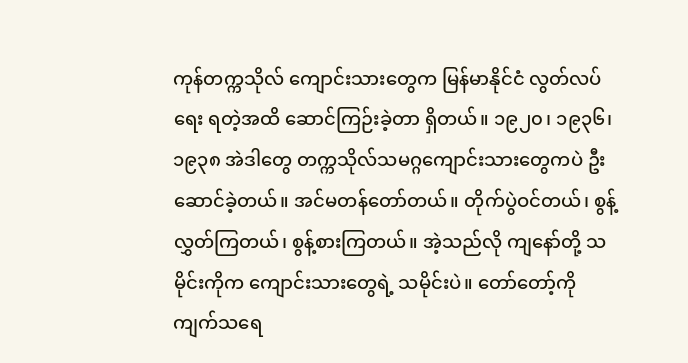ကုန်တက္ကသိုလ် ကျောင်းသားတွေက မြန်မာနိုင်ငံ လွတ်လပ်ရေး ရတဲ့အထိ ဆောင်ကြဉ်းခဲ့တာ ရှိတယ်။ ၁၉၂၀၊ ၁၉၃၆၊ ၁၉၃၈ အဲဒါတွေ တက္ကသိုလ်သမဂ္ဂကျောင်းသားတွေကပဲ ဦးဆောင်ခဲ့တယ်။ အင်မတန်တော်တယ်။ တိုက်ပွဲဝင်တယ်၊ စွန့်လွှတ်ကြတယ်၊ စွန့်စားကြတယ်။ အဲ့သည်လို ကျနော်တို့ သမိုင်းကိုက ကျောင်းသားတွေရဲ့ သမိုင်းပဲ။ တော်တော့်ကို ကျက်သရေ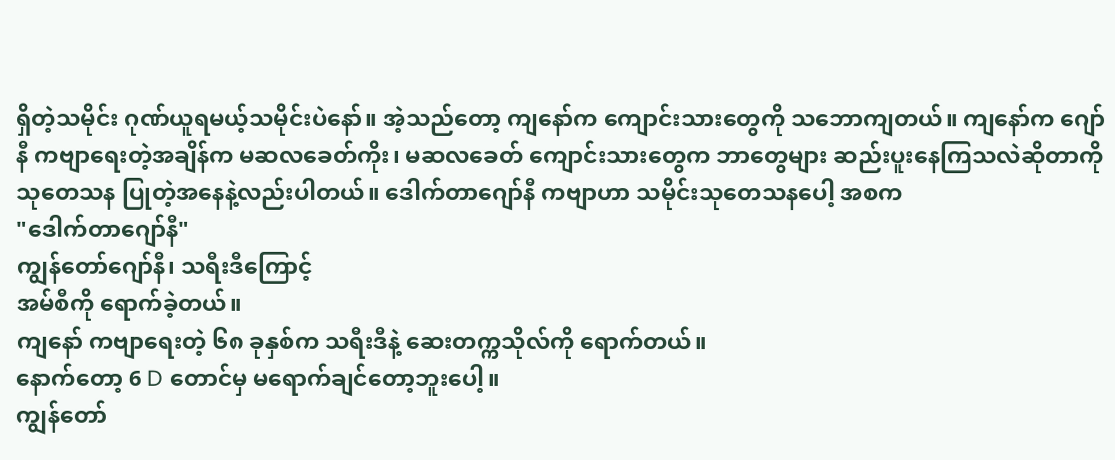ရှိတဲ့သမိုင်း ဂုဏ်ယူရမယ့်သမိုင်းပဲနော်။ အဲ့သည်တော့ ကျနော်က ကျောင်းသားတွေကို သဘောကျတယ်။ ကျနော်က ဂျော်နီ ကဗျာရေးတဲ့အချိန်က မဆလခေတ်ကိုး၊ မဆလခေတ် ကျောင်းသားတွေက ဘာတွေများ ဆည်းပူးနေကြသလဲဆိုတာကို သုတေသန ပြုတဲ့အနေနဲ့လည်းပါတယ်။ ဒေါက်တာဂျော်နီ ကဗျာဟာ သမိုင်းသုတေသနပေါ့ အစက
"ဒေါက်တာဂျော်နီ"
ကျွန်တော်ဂျော်နီ၊ သရီးဒီကြောင့်
အမ်စီကို ရောက်ခဲ့တယ်။
ကျနော် ကဗျာရေးတဲ့ ၆၈ ခုနှစ်က သရီးဒီနဲ့ ဆေးတက္ကသိုလ်ကို ရောက်တယ်။
နောက်တော့ 6 D တောင်မှ မရောက်ချင်တော့ဘူးပေါ့။
ကျွန်တော်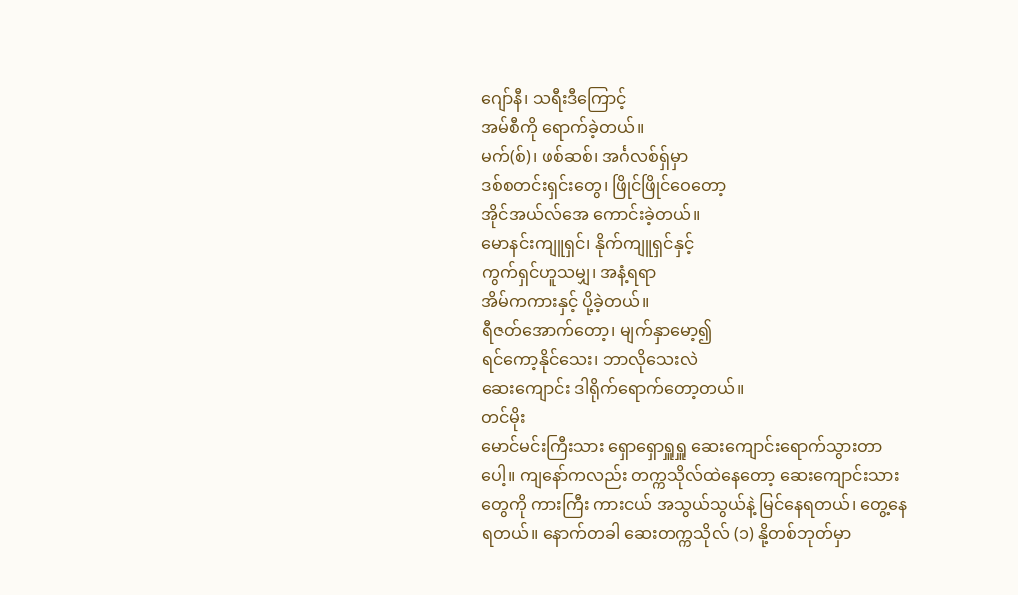ဂျော်နီ၊ သရီးဒီကြောင့်
အမ်စီကို ရောက်ခဲ့တယ်။
မက်(စ်)၊ ဖစ်ဆစ်၊ အင်္ဂလစ်ရှ်မှာ
ဒစ်စတင်းရှင်းတွေ၊ ဖြိုင်ဖြိုင်ဝေတော့
အိုင်အယ်လ်အေ ကောင်းခဲ့တယ်။
မောနင်းကျူရှင်၊ နိုက်ကျူရှင်နှင့်
ကွက်ရှင်ဟူသမျှ၊ အနံ့ရရာ
အိမ်ကကားနှင့် ပို့ခဲ့တယ်။
ရီဇတ်အောက်တော့၊ မျက်နှာမော့၍
ရင်ကော့နိုင်သေး၊ ဘာလိုသေးလဲ
ဆေးကျောင်း ဒါရိုက်ရောက်တော့တယ်။
တင်မိုး
မောင်မင်းကြီးသား ရှောရှောရှူရှူ ဆေးကျောင်းရောက်သွားတာပေါ့။ ကျနော်ကလည်း တက္ကသိုလ်ထဲနေတော့ ဆေးကျောင်းသားတွေကို ကားကြီး ကားငယ် အသွယ်သွယ်နဲ့ မြင်နေရတယ်၊ တွေ့နေရတယ်။ နောက်တခါ ဆေးတက္ကသိုလ် (၁) နို့တစ်ဘုတ်မှာ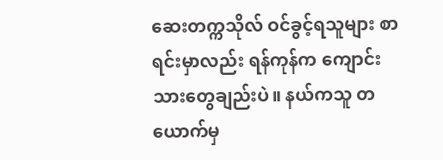ဆေးတက္ကသိုလ် ဝင်ခွင့်ရသူများ စာရင်းမှာလည်း ရန်ကုန်က ကျောင်းသားတွေချည်းပဲ။ နယ်ကသူ တယောက်မှ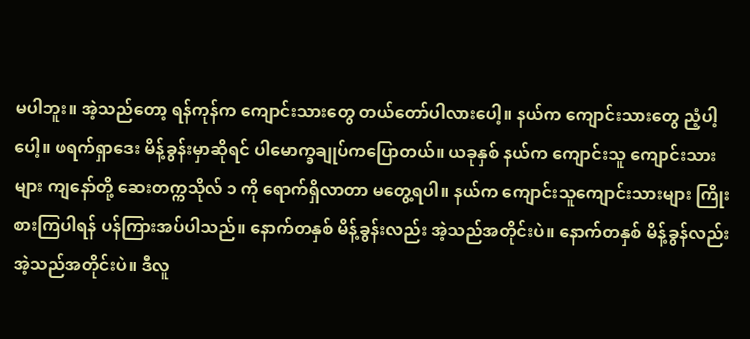မပါဘူး။ အဲ့သည်တော့ ရန်ကုန်က ကျောင်းသားတွေ တယ်တော်ပါလားပေါ့။ နယ်က ကျောင်းသားတွေ ညံ့ပါ့ပေါ့။ ဖရက်ရှာဒေး မိန့်ခွန်းမှာဆိုရင် ပါမောက္ခချုပ်ကပြောတယ်။ ယခုနှစ် နယ်က ကျောင်းသူ ကျောင်းသားများ ကျနော်တို့ ဆေးတက္ကသိုလ် ၁ ကို ရောက်ရှိလာတာ မတွေ့ရပါ။ နယ်က ကျောင်းသူကျောင်းသားများ ကြိုးစားကြပါရန် ပန်ကြားအပ်ပါသည်။ နောက်တနှစ် မိန့်ခွန်းလည်း အဲ့သည်အတိုင်းပဲ။ နောက်တနှစ် မိန့်ခွန်လည်း အဲ့သည်အတိုင်းပဲ။ ဒီလူ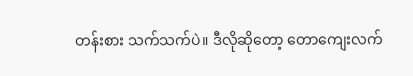တန်းစား သက်သက်ပဲ။ ဒီလိုဆိုတော့ တောကျေးလက်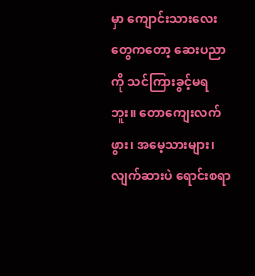မှာ ကျောင်းသားလေးတွေကတော့ ဆေးပညာကို သင်ကြားခွင့်မရဘူး။ တောကျေးလက်ဖွား၊ အမေ့သားများ၊ လျက်ဆားပဲ ရောင်းစရာ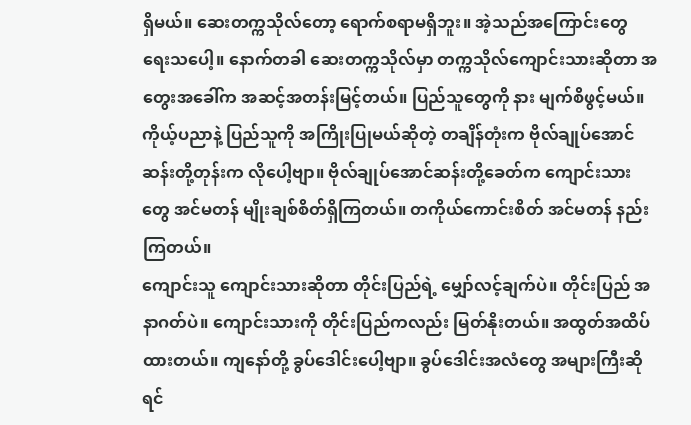ရှိမယ်။ ဆေးတက္ကသိုလ်တော့ ရောက်စရာမရှိဘူး။ အဲ့သည်အကြောင်းတွေ ရေးသပေါ့။ နောက်တခါ ဆေးတက္ကသိုလ်မှာ တက္ကသိုလ်ကျောင်းသားဆိုတာ အတွေးအခေါ်က အဆင့်အတန်းမြင့်တယ်။ ပြည်သူတွေကို နား မျက်စိဖွင့်မယ်။ ကိုယ့်ပညာနဲ့ ပြည်သူကို အကြိုးပြုမယ်ဆိုတဲ့ တချိန်တုံးက ဗိုလ်ချုပ်အောင်ဆန်းတို့တုန်းက လိုပေါ့ဗျာ။ ဗိုလ်ချုပ်အောင်ဆန်းတို့ခေတ်က ကျောင်းသားတွေ အင်မတန် မျိုးချစ်စိတ်ရှိကြတယ်။ တကိုယ်ကောင်းစိတ် အင်မတန် နည်းကြတယ်။
ကျောင်းသူ ကျောင်းသားဆိုတာ တိုင်းပြည်ရဲ့ မျှော်လင့်ချက်ပဲ။ တိုင်းပြည် အနာဂတ်ပဲ။ ကျောင်းသားကို တိုင်းပြည်ကလည်း မြတ်နိုးတယ်။ အထွတ်အထိပ်ထားတယ်။ ကျနော်တို့ ခွပ်ဒေါင်းပေါ့ဗျာ။ ခွပ်ဒေါင်းအလံတွေ အများကြီးဆိုရင်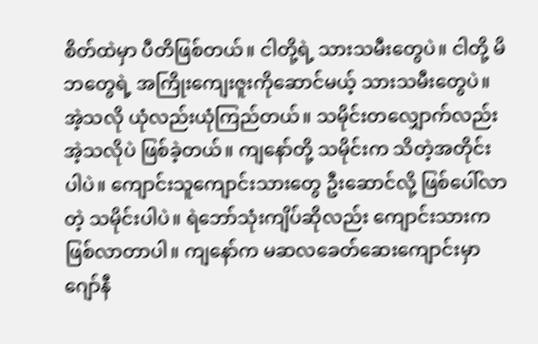စိတ်ထဲမှာ ပီတိဖြစ်တယ်။ ငါတို့ရဲ့ သားသမီးတွေပဲ။ ငါတို့ မိဘတွေရဲ့ အကြိုးကျေးဇူးကိုဆောင်မယ့် သားသမီးတွေပဲ။ အဲ့သလို ယုံလည်းယုံကြည်တယ်။ သမိုင်းတလျှောက်လည်း အဲ့သလိုပဲ ဖြစ်ခဲ့တယ်။ ကျနော်တို့ သမိုင်းက သိတဲ့အတိုင်းပါပဲ။ ကျောင်းသူကျောင်းသားတွေ ဦးဆောင်လို့ ဖြစ်ပေါ်လာတဲ့ သမိုင်းပါပဲ။ ရဲဘော်သုံးကျိပ်ဆိုလည်း ကျောင်းသားက ဖြစ်လာတာပါ။ ကျနော်က မဆလခေတ်ဆေးကျောင်းမှာ ဂျော်နီ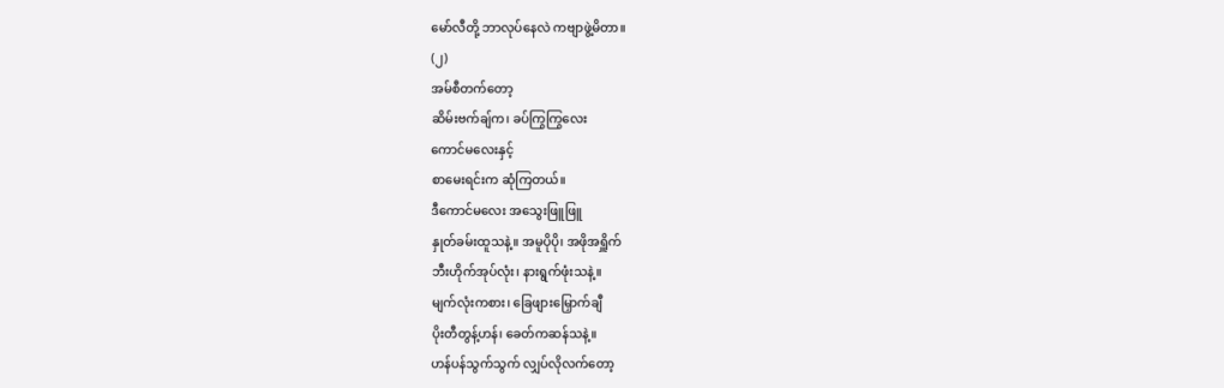မော်လီတို့ ဘာလုပ်နေလဲ ကဗျာဖွဲ့မိတာ။
(၂)
အမ်စီတက်တော့
ဆိမ်းဗက်ချ်က၊ ခပ်ကြွကြွလေး
ကောင်မလေးနှင့်
စာမေးရင်းက ဆုံကြတယ်။
ဒီကောင်မလေး အသွေးဖြူဖြူ
နှုတ်ခမ်းထူသနဲ့။ အမူပိုပို၊ အဖိုအရှိူက်
ဘီးဟိုက်အုပ်လုံး၊ နားရွက်ဖုံးသနဲ့။
မျက်လုံးကစား၊ ခြေဖျားမြှောက်ချီ
ပိုးတီတွန့်ဟန်၊ ခေတ်ကဆန်သနဲ့။
ဟန်ပန်သွက်သွက် လျှပ်လိုလက်တော့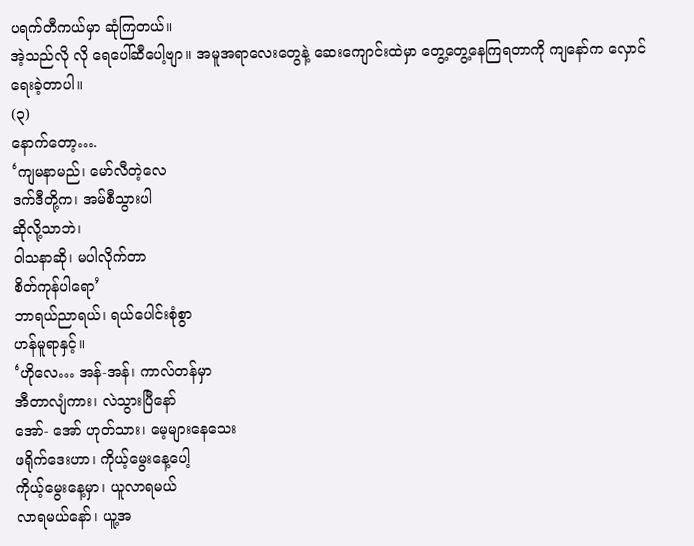ပရက်တီကယ်မှာ ဆုံကြတယ်။
အဲ့သည်လို လို ရေပေါ်ဆီပေါ့ဗျာ။ အမူအရာလေးတွေနဲ့ ဆေးကျောင်းထဲမှာ တွေ့တွေ့နေကြရတာကို ကျနော်က လှောင် ရေးခဲ့တာပါ။
(၃)
နောက်တော့….
‘ကျမနာမည်၊ မော်လီတဲ့လေ
ဒက်ဒီတို့က၊ အမ်စီသွားပါ
ဆိုလို့သာဘဲ၊
ဝါသနာဆို၊ မပါလိုက်တာ
စိတ်ကုန်ပါရော’
ဘာရယ်ညာရယ်၊ ရယ်ပေါင်းစုံစွာ
ဟန်မူရာနှင့်။
‘ဟိုလေ… အန်-အန်၊ ကာလ်တန်မှာ
အီတာလျံကား၊ လဲသွားပြီနော်
အော်- အော် ဟုတ်သား၊ မေ့များနေသေး
ဖရိုက်ဒေးဟာ၊ ကိုယ့်မွေးနေ့ပေါ့
ကိုယ့်မွေးနေ့မှာ၊ ယူလာရမယ်
လာရမယ်နော်၊ ယူ့အ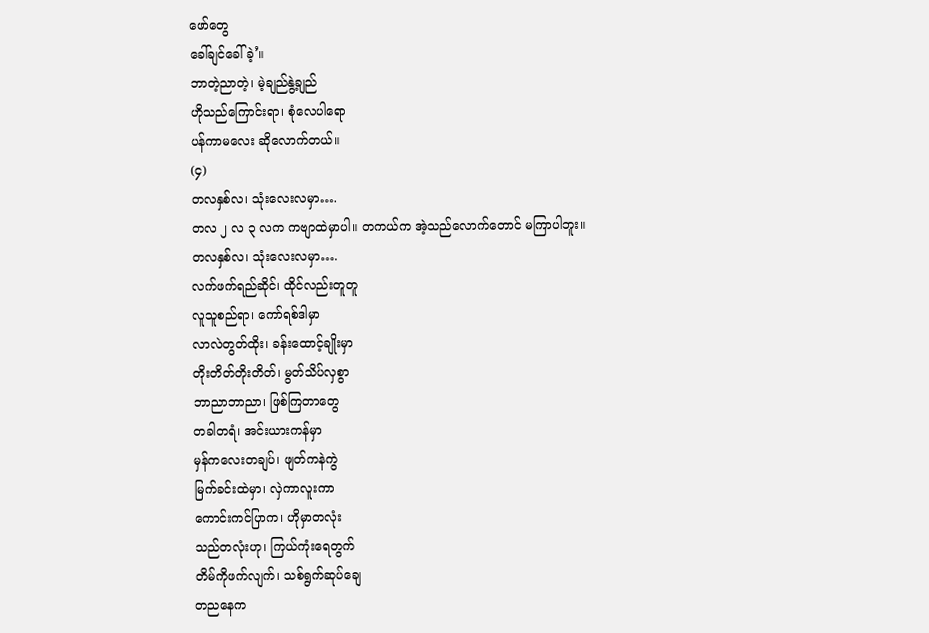ဖော်တွေ
ခေါ်ချင်ခေါ်ခဲ့’။
ဘာတဲ့ညာတဲ့၊ မဲ့ချည်နွဲ့ချည်
ဟိုသည်ကြောင်းရာ၊ စုံလေပါရော
ပန်ကာမလေး ဆိုလောက်တယ်။
(၄)
တလနှစ်လ၊ သုံးလေးလမှာ….
တလ ၂ လ ၃ လက ကဗျာထဲမှာပါ။ တကယ်က အဲ့သည်လောက်တောင် မကြာပါဘူး။
တလနှစ်လ၊ သုံးလေးလမှာ….
လက်ဖက်ရည်ဆိုင်၊ ထိုင်လည်းတူတူ
လူသူစည်ရာ၊ ကော်ရစ်ဒါမှာ
လာလဲတွတ်ထိုး၊ ခန်းထောင့်ချိုးမှာ
တိုးတိတ်တိုးတိတ်၊ မွတ်သိပ်လှစွာ
ဘာညာဘာညာ၊ ဖြစ်ကြတာတွေ
တခါတရံ၊ အင်းယားကန်မှာ
မှန်ကလေးတချပ်၊ ဖျတ်ကနဲကွဲ
မြက်ခင်းထဲမှာ၊ လှဲကာလူးကာ
ကောင်းကင်ပြာက၊ ဟိုမှာတလုံး
သည်တလုံးဟု၊ ကြယ်ကုံးရေတွက်
တိမ်ကိုဖက်လျက်၊ သစ်ရွက်ဆုပ်ချေ
တညနေက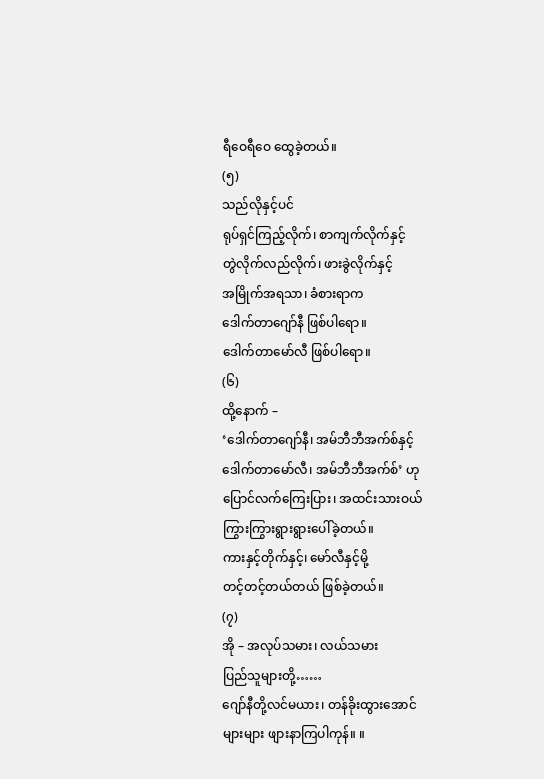ရီဝေရီဝေ ထွေခဲ့တယ်။
(၅)
သည်လိုနှင့်ပင်
ရုပ်ရှင်ကြည့်လိုက်၊ စာကျက်လိုက်နှင့်
တွဲလိုက်လည်လိုက်၊ ဖားခွဲလိုက်နှင့်
အမြိုက်အရသာ၊ ခံစားရာက
ဒေါက်တာဂျော်နီ ဖြစ်ပါရော။
ဒေါက်တာမော်လီ ဖြစ်ပါရော။
(၆)
ထို့နောက် –
‘ဒေါက်တာဂျော်နီ၊ အမ်ဘီဘီအက်စ်နှင့်
ဒေါက်တာမော်လီ၊ အမ်ဘီဘီအက်စ်’ ဟု
ပြောင်လက်ကြေးပြား၊ အထင်းသားဝယ်
ကြွားကြွားရွားရွားပေါ်ခဲ့တယ်။
ကားနှင့်တိုက်နှင့်၊ မော်လီနှင့်မို့
တင့်တင့်တယ်တယ် ဖြစ်ခဲ့တယ်။
(၇)
အို – အလုပ်သမား၊ လယ်သမား
ပြည်သူများတို့……
ဂျော်နီတို့လင်မယား၊ တန်ခိုးထွားအောင်
များများ ဖျားနာကြပါကုန်။ ။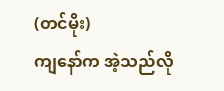(တင်မိုး)
ကျနော်က အဲ့သည်လို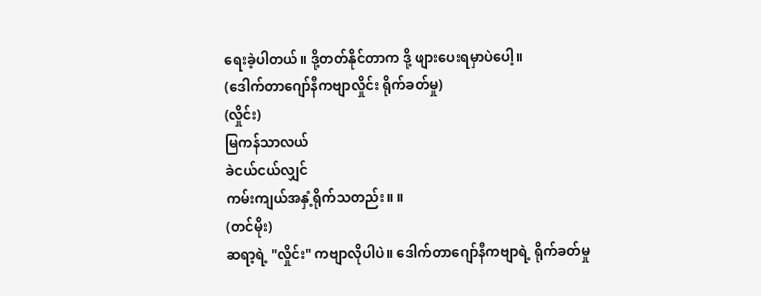ရေးခဲ့ပါတယ်။ ဒို့တတ်နိုင်တာက ဒို့ ဖျားပေးရမှာပဲပေါ့။
(ဒေါက်တာဂျော်နီကဗျာလှိုင်း ရိုက်ခတ်မှု)
(လှိုင်း)
မြကန်သာလယ်
ခဲငယ်ငယ်လျှင်
ကမ်းကျယ်အနှံ့ရိုက်သတည်း။ ။
(တင်မိုး)
ဆရာ့ရဲ့ "လှိုင်း" ကဗျာလိုပါပဲ။ ဒေါက်တာဂျော်နီကဗျာရဲ့ ရိုက်ခတ်မှု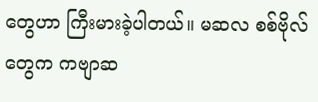တွေဟာ ကြီးမားခဲ့ပါတယ်။ မဆလ စစ်ဗိုလ်တွေက ကဗျာဆ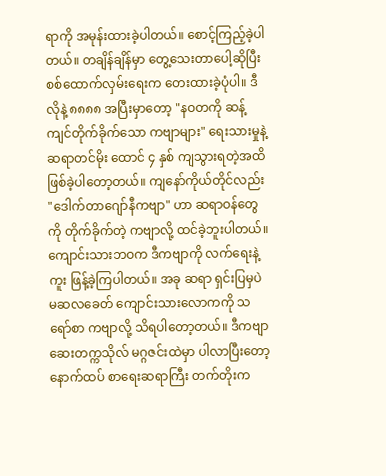ရာကို အမုန်းထားခဲ့ပါတယ်။ စောင့်ကြည့်ခဲ့ပါတယ်။ တချိန်ချိန်မှာ တွေ့သေးတာပေါ့ဆိုပြီး စစ်ထောက်လှမ်းရေးက တေးထားခဲ့ပုံပါ။ ဒီလိုနဲ့ ၈၈၈၈ အပြီးမှာတော့ "နဝတကို ဆန့်ကျင်တိုက်ခိုက်သော ကဗျာများ" ရေးသားမှုနဲ့ ဆရာတင်မိုး ထောင် ၄ နှစ် ကျသွားရတဲ့အထိ ဖြစ်ခဲ့ပါတော့တယ်။ ကျနော်ကိုယ်တိုင်လည်း "ဒေါက်တာဂျော်နီကဗျာ" ဟာ ဆရာဝန်တွေကို တိုက်ခိုက်တဲ့ ကဗျာလို့ ထင်ခဲ့ဘူးပါတယ်။ ကျောင်းသားဘဝက ဒီကဗျာကို လက်ရေးနဲ့ကူး ဖြန့်ခဲ့ကြပါတယ်။ အခု ဆရာ ရှင်းပြမှပဲ မဆလခေတ် ကျောင်းသားလောကကို သရော်စာ ကဗျာလို့ သိရပါတော့တယ်။ ဒီကဗျာ ဆေးတက္ကသိုလ် မဂ္ဂဇင်းထဲမှာ ပါလာပြီးတော့ နောက်ထပ် စာရေးဆရာကြီး တက်တိုးက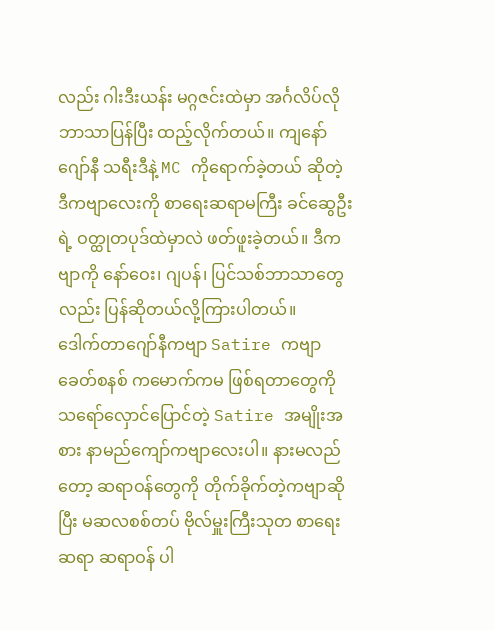လည်း ဂါးဒီးယန်း မဂ္ဂဇင်းထဲမှာ အင်္ဂလိပ်လို ဘာသာပြန်ပြီး ထည့်လိုက်တယ်။ ကျနော်ဂျော်နီ သရီးဒီနဲ့ MC ကိုရောက်ခဲ့တယ် ဆိုတဲ့ ဒီကဗျာလေးကို စာရေးဆရာမကြီး ခင်ဆွေဦးရဲ့ ဝတ္ထုတပုဒ်ထဲမှာလဲ ဖတ်ဖူးခဲ့တယ်။ ဒီကဗျာကို နော်ဝေး၊ ဂျပန်၊ ပြင်သစ်ဘာသာတွေလည်း ပြန်ဆိုတယ်လို့ကြားပါတယ်။
ဒေါက်တာဂျော်နီကဗျာ Satire ကဗျာ
ခေတ်စနစ် ကမောက်ကမ ဖြစ်ရတာတွေကို သရော်လှောင်ပြောင်တဲ့ Satire အမျိုးအစား နာမည်ကျော်ကဗျာလေးပါ။ နားမလည်တော့ ဆရာဝန်တွေကို တိုက်ခိုက်တဲ့ကဗျာဆိုပြီး မဆလစစ်တပ် ဗိုလ်မှူးကြီးသုတ စာရေးဆရာ ဆရာဝန် ပါ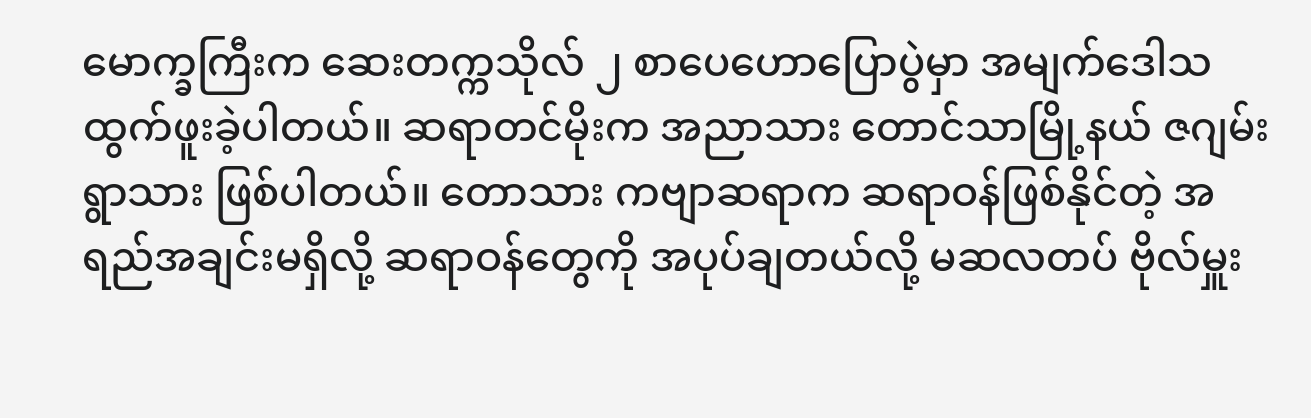မောက္ခကြီးက ဆေးတက္ကသိုလ် ၂ စာပေဟောပြောပွဲမှာ အမျက်ဒေါသ ထွက်ဖူးခဲ့ပါတယ်။ ဆရာတင်မိုးက အညာသား တောင်သာမြို့နယ် ဇဂျမ်းရွာသား ဖြစ်ပါတယ်။ တောသား ကဗျာဆရာက ဆရာဝန်ဖြစ်နိုင်တဲ့ အရည်အချင်းမရှိလို့ ဆရာဝန်တွေကို အပုပ်ချတယ်လို့ မဆလတပ် ဗိုလ်မှူး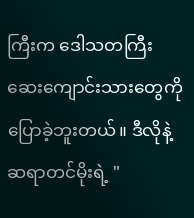ကြီးက ဒေါသတကြီး ဆေးကျောင်းသားတွေကို ပြောခဲ့ဘူးတယ်။ ဒီလိုနဲ့ ဆရာတင်မိုးရဲ့ "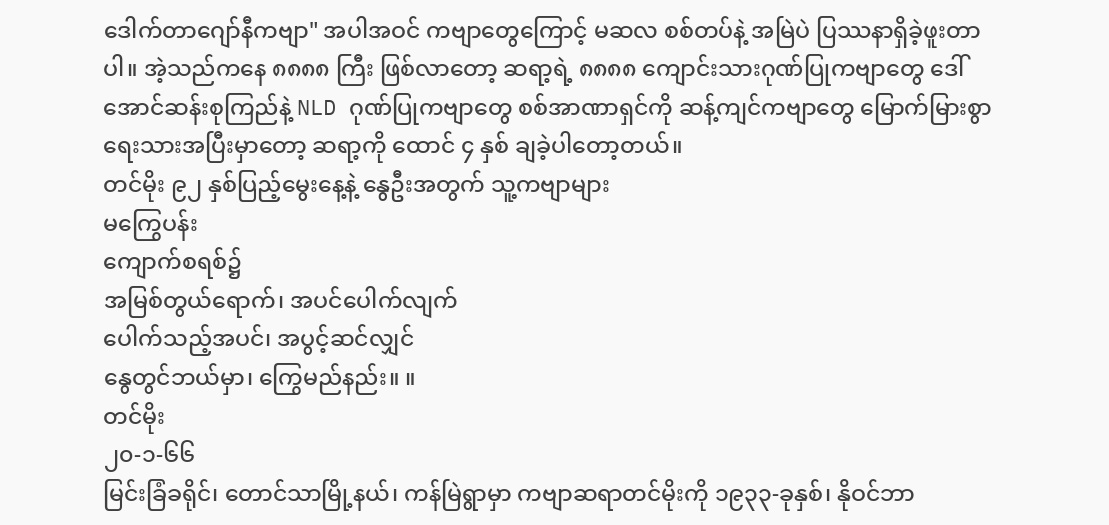ဒေါက်တာဂျော်နီကဗျာ" အပါအဝင် ကဗျာတွေကြောင့် မဆလ စစ်တပ်နဲ့ အမြဲပဲ ပြဿနာရှိခဲ့ဖူးတာပါ။ အဲ့သည်ကနေ ၈၈၈၈ ကြီး ဖြစ်လာတော့ ဆရာ့ရဲ့ ၈၈၈၈ ကျောင်းသားဂုဏ်ပြုကဗျာတွေ ဒေါ်အောင်ဆန်းစုကြည်နဲ့ NLD ဂုဏ်ပြုကဗျာတွေ စစ်အာဏာရှင်ကို ဆန့်ကျင်ကဗျာတွေ မြောက်မြားစွာ ရေးသားအပြီးမှာတော့ ဆရာ့ကို ထောင် ၄ နှစ် ချခဲ့ပါတော့တယ်။
တင်မိုး ၉၂ နှစ်ပြည့်မွေးနေ့နဲ့ နွေဦးအတွက် သူ့ကဗျာများ
မကြွေပန်း
ကျောက်စရစ်၌
အမြစ်တွယ်ရောက်၊ အပင်ပေါက်လျက်
ပေါက်သည့်အပင်၊ အပွင့်ဆင်လျှင်
နွေတွင်ဘယ်မှာ၊ ကြွေမည်နည်း။ ။
တင်မိုး
၂၀-၁-၆၆
မြင်းခြံခရိုင်၊ တောင်သာမြို့နယ်၊ ကန်မြဲရွာမှာ ကဗျာဆရာတင်မိုးကို ၁၉၃၃-ခုနှစ်၊ နိုဝင်ဘာ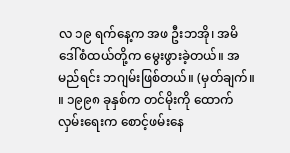လ ၁၉ ရက်နေ့က အဖ ဦးဘအို၊ အမိ ဒေါ်စံထယ်တို့က မွေးဖွားခဲ့တယ်။ အမည်ရင်း ဘဂျမ်းဖြစ်တယ်။ (မှတ်ချက်။ ။ ၁၉၉၈ ခုနှစ်က တင်မိုးကို ထောက်လှမ်းရေးက စောင့်ဖမ်းနေ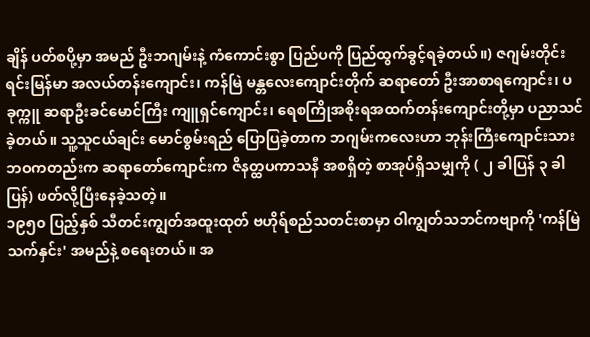ချိန် ပတ်စပို့မှာ အမည် ဦးဘဂျမ်းနဲ့ ကံကောင်းစွာ ပြည်ပကို ပြည်ထွက်ခွင့်ရခဲ့တယ်။) ဇဂျမ်းတိုင်းရင်းမြန်မာ အလယ်တန်းကျောင်း၊ ကန်မြဲ မန္တလေးကျောင်းတိုက် ဆရာတော် ဦးအာစာရကျောင်း၊ ပခုက္ကူ ဆရာဦးခင်မောင်ကြီး ကျူရှင်ကျောင်း၊ ရေစကြိုအစိုးရအထက်တန်းကျောင်းတို့မှာ ပညာသင်ခဲ့တယ်။ သူ့သူငယ်ချင်း မောင်စွမ်းရည် ပြောပြခဲ့တာက ဘဂျမ်းကလေးဟာ ဘုန်းကြီးကျောင်းသားဘဝကတည်းက ဆရာတော်ကျောင်းက ဇိနတ္ထပကာသနီ အစရှိတဲ့ စာအုပ်ရှိသမျှကို ( ၂ ခါပြန် ၃ ခါပြန်) ဖတ်လို့ပြီးနေခဲ့သတဲ့။
၁၉၅၀ ပြည့်နှစ် သီတင်းကျွတ်အထူးထုတ် ဗဟိုရ်စည်သတင်းစာမှာ ဝါကျွတ်သဘင်ကဗျာကို 'ကန်မြဲသက်နှင်း' အမည်နဲ့ စရေးတယ်။ အ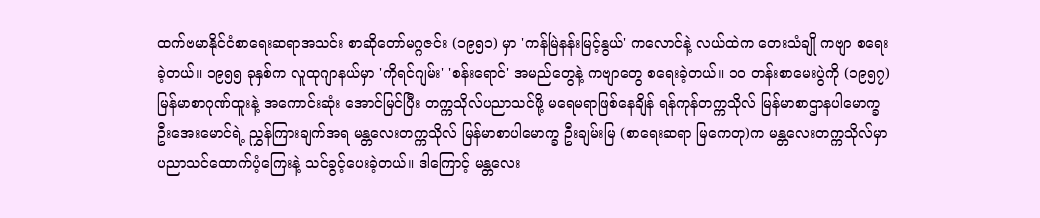ထက်ဗမာနိုင်ငံစာရေးဆရာအသင်း စာဆိုတော်မဂ္ဂဇင်း (၁၉၅၁) မှာ 'ကန်မြဲနန်းမြင့်နွယ်' ကလောင်နဲ့ လယ်ထဲက တေးသံချို ကဗျာ စရေးခဲ့တယ်။ ၁၉၅၅ ခုနှစ်က လူထုဂျာနယ်မှာ 'ကိုရင်ဂျမ်း' 'စန်းရောင်' အမည်တွေနဲ့ ကဗျာတွေ စရေးခဲ့တယ်။ ၁၀ တန်းစာမေးပွဲကို (၁၉၅၇) မြန်မာစာဂုဏ်ထူးနဲ့ အကောင်းဆုံး အောင်မြင်ပြီး တက္ကသိုလ်ပညာသင်ဖို့ မရေမရာဖြစ်နေချိန် ရန်ကုန်တက္ကသိုလ် မြန်မာစာဌာနပါမောက္ခ ဦးအေးမောင်ရဲ့ ညွှန်ကြားချက်အရ မန္တလေးတက္ကသိုလ် မြန်မာစာပါမောက္ခ ဦးချမ်းမြ (စာရေးဆရာ မြကေတု)က မန္တလေးတက္ကသိုလ်မှာ ပညာသင်ထောက်ပံ့ကြေးနဲ့ သင်ခွင့်ပေးခဲ့တယ်။ ဒါကြောင့် မန္တလေး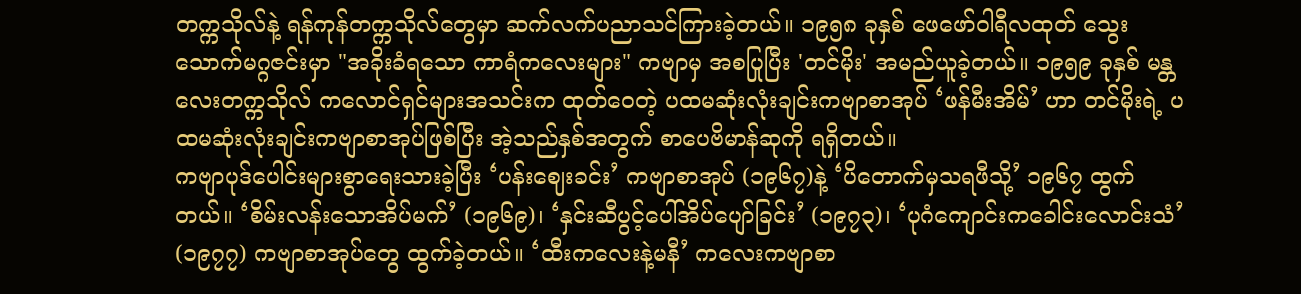တက္ကသိုလ်နဲ့ ရန်ကုန်တက္ကသိုလ်တွေမှာ ဆက်လက်ပညာသင်ကြားခဲ့တယ်။ ၁၉၅၈ ခုနှစ် ဖေဖော်ဝါရီလထုတ် သွေးသောက်မဂ္ဂဇင်းမှာ "အခိုးခံရသော ကာရံကလေးများ" ကဗျာမှ အစပြုပြီး 'တင်မိုး' အမည်ယူခဲ့တယ်။ ၁၉၅၉ ခုနှစ် မန္တလေးတက္ကသိုလ် ကလောင်ရှင်များအသင်းက ထုတ်ဝေတဲ့ ပထမဆုံးလုံးချင်းကဗျာစာအုပ် ‘ဖန်မီးအိမ်’ ဟာ တင်မိုးရဲ့ ပထမဆုံးလုံးချင်းကဗျာစာအုပ်ဖြစ်ပြီး အဲ့သည်နှစ်အတွက် စာပေဗိမာန်ဆုကို ရရှိတယ်။
ကဗျာပုဒ်ပေါင်းများစွာရေးသားခဲ့ပြီး ‘ပန်းဈေးခင်း’ ကဗျာစာအုပ် (၁၉၆၇)နဲ့ ‘ပိတောက်မှသရဖီသို့’ ၁၉၆၇ ထွက်တယ်။ ‘စိမ်းလန်းသောအိပ်မက်’ (၁၉၆၉)၊ ‘နှင်းဆီပွင့်ပေါ်အိပ်ပျော်ခြင်း’ (၁၉၇၃)၊ ‘ပုဂံကျောင်းကခေါင်းလောင်းသံ’ (၁၉၇၇) ကဗျာစာအုပ်တွေ ထွက်ခဲ့တယ်။ ‘ထီးကလေးနဲ့မနီ’ ကလေးကဗျာစာ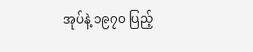အုပ်နဲ့ ၁၉၇၀ ပြည့်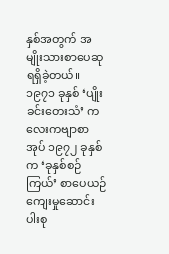နှစ်အတွက် အမျိုးသားစာပေဆုရရှိခဲ့တယ်။ ၁၉၇၁ ခုနှစ် ‘ပျိုးခင်းတေးသံ’ ကလေးကဗျာစာအုပ် ၁၉၇၂ ခုနှစ်က ‘ခုနှစ်စဉ်ကြယ်’ စာပေယဉ်ကျေးမှုဆောင်းပါးစု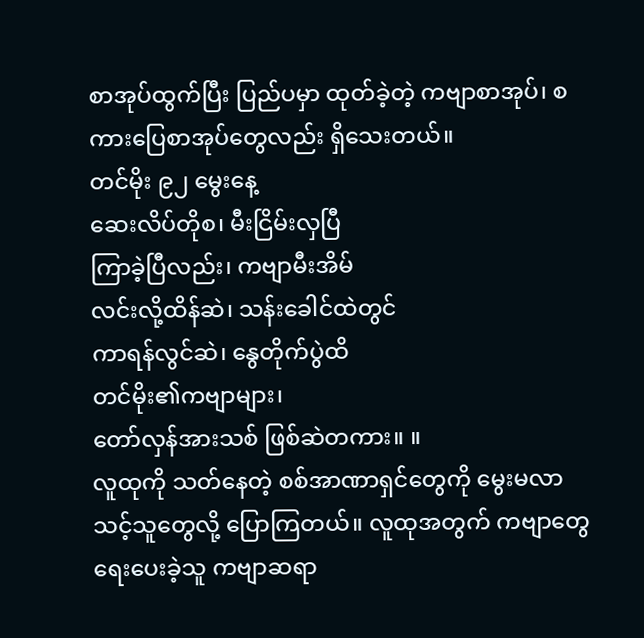စာအုပ်ထွက်ပြီး ပြည်ပမှာ ထုတ်ခဲ့တဲ့ ကဗျာစာအုပ်၊ စကားပြေစာအုပ်တွေလည်း ရှိသေးတယ်။
တင်မိုး ၉၂ မွေးနေ့
ဆေးလိပ်တိုစ၊ မီးငြိမ်းလှပြီ
ကြာခဲ့ပြီလည်း၊ ကဗျာမီးအိမ်
လင်းလို့ထိန်ဆဲ၊ သန်းခေါင်ထဲတွင်
ကာရန်လွင်ဆဲ၊ နွေတိုက်ပွဲထိ
တင်မိုး၏ကဗျာများ၊
တော်လှန်အားသစ် ဖြစ်ဆဲတကား။ ။
လူထုကို သတ်နေတဲ့ စစ်အာဏာရှင်တွေကို မွေးမလာသင့်သူတွေလို့ ပြောကြတယ်။ လူထုအတွက် ကဗျာတွေရေးပေးခဲ့သူ ကဗျာဆရာ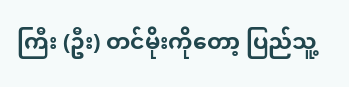ကြီး (ဦး) တင်မိုးကိုတော့ ပြည်သူ့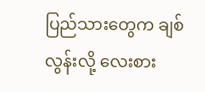ပြည်သားတွေက ချစ်လွန်းလို့ လေးစား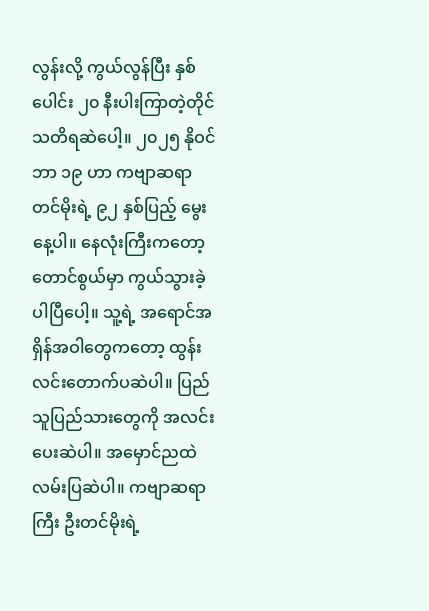လွန်းလို့ ကွယ်လွန်ပြီး နှစ်ပေါင်း ၂၀ နီးပါးကြာတဲ့တိုင် သတိရဆဲပေါ့။ ၂၀၂၅ နိုဝင်ဘာ ၁၉ ဟာ ကဗျာဆရာ တင်မိုးရဲ့ ၉၂ နှစ်ပြည့် မွေးနေ့ပါ။ နေလုံးကြီးကတော့ တောင်စွယ်မှာ ကွယ်သွားခဲ့ပါပြီပေါ့။ သူ့ရဲ့ အရောင်အရှိန်အဝါတွေကတော့ ထွန်းလင်းတောက်ပဆဲပါ။ ပြည်သူပြည်သားတွေကို အလင်းပေးဆဲပါ။ အမှောင်ညထဲ လမ်းပြဆဲပါ။ ကဗျာဆရာကြီး ဦးတင်မိုးရဲ့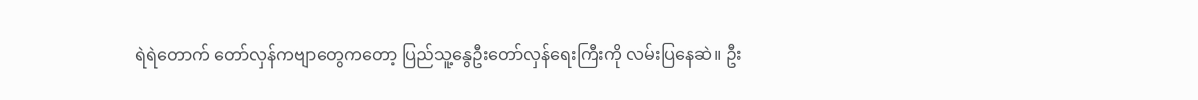ရဲရဲတောက် တော်လှန်ကဗျာတွေကတော့ ပြည်သူ့နွေဦးတော်လှန်ရေးကြီးကို လမ်းပြနေဆဲ။ ဦး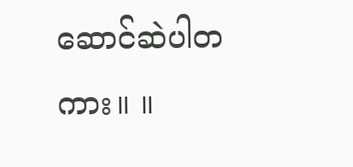ဆောင်ဆဲပါတကား။ ။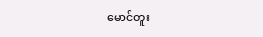မောင်တူး